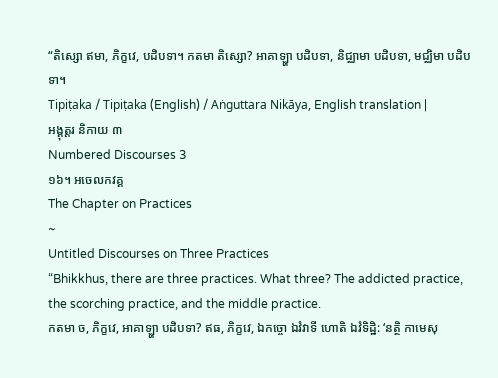“តិស្សោ ឥមា, ភិក្ខវេ, បដិបទា។ កតមា តិស្សោ? អាគាឡ្ហា បដិបទា, និជ្ឈាមា បដិបទា, មជ្ឈិមា បដិបទា។
Tipiṭaka / Tipiṭaka (English) / Aṅguttara Nikāya, English translation |
អង្គុត្តរ និកាយ ៣
Numbered Discourses 3
១៦។ អចេលកវគ្គ
The Chapter on Practices
~
Untitled Discourses on Three Practices
“Bhikkhus, there are three practices. What three? The addicted practice, the scorching practice, and the middle practice.
កតមា ច, ភិក្ខវេ, អាគាឡ្ហា បដិបទា? ឥធ, ភិក្ខវេ, ឯកច្ចោ ឯវំវាទី ហោតិ ឯវំទិដ្ឋិ: ‘នត្ថិ កាមេសុ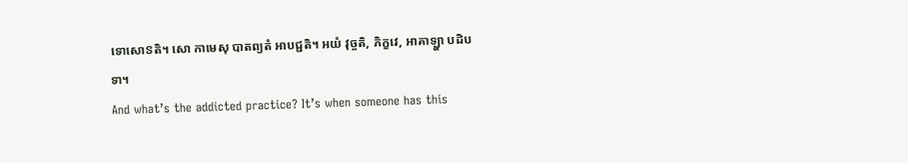ទោសោៜតិ។ សោ កាមេសុ បាតព្យតំ អាបជ្ជតិ។ អយំ វុច្ចតិ, ភិក្ខវេ, អាគាឡ្ហា បដិបទា។
And what’s the addicted practice? It’s when someone has this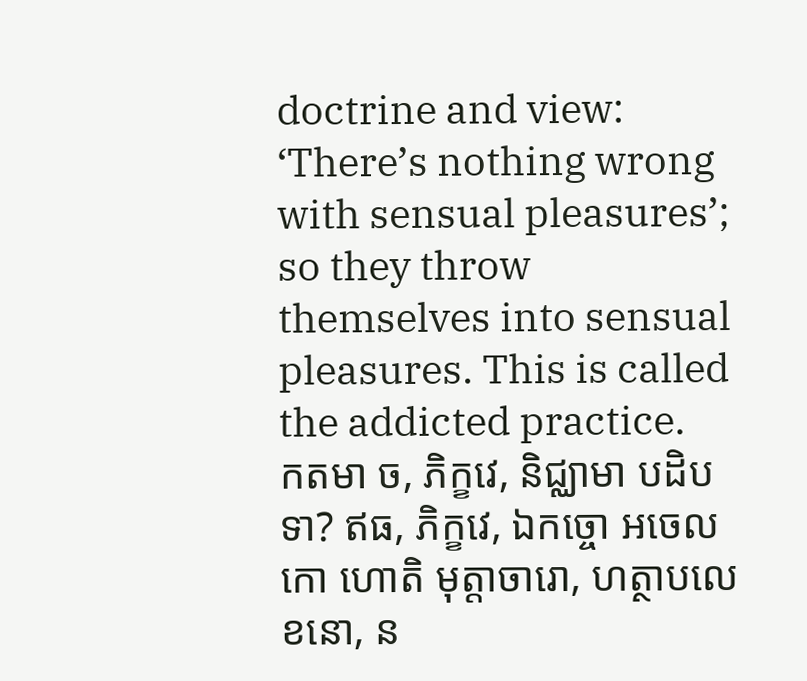doctrine and view: ‘There’s nothing wrong with sensual pleasures’; so they throw themselves into sensual pleasures. This is called the addicted practice.
កតមា ច, ភិក្ខវេ, និជ្ឈាមា បដិបទា? ឥធ, ភិក្ខវេ, ឯកច្ចោ អចេលកោ ហោតិ មុត្តាចារោ, ហត្ថាបលេខនោ, ន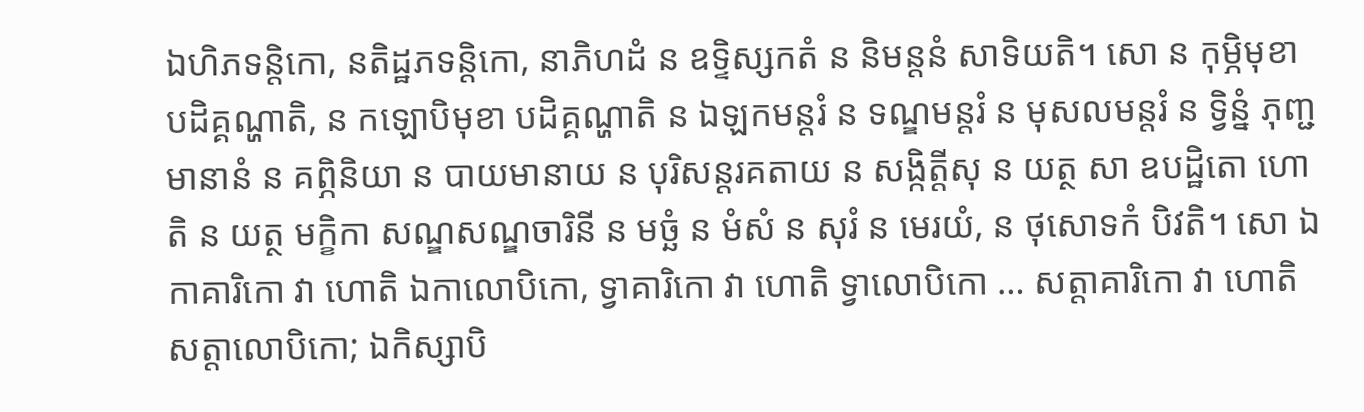ឯហិភទន្តិកោ, នតិដ្ឋភទន្តិកោ, នាភិហដំ ន ឧទ្ទិស្សកតំ ន និមន្តនំ សាទិយតិ។ សោ ន កុម្ភិមុខា បដិគ្គណ្ហាតិ, ន កឡោបិមុខា បដិគ្គណ្ហាតិ ន ឯឡកមន្តរំ ន ទណ្ឌមន្តរំ ន មុសលមន្តរំ ន ទ្វិន្នំ ភុញ្ជមានានំ ន គព្ភិនិយា ន បាយមានាយ ន បុរិសន្តរគតាយ ន សង្កិត្តីសុ ន យត្ថ សា ឧបដ្ឋិតោ ហោតិ ន យត្ថ មក្ខិកា សណ្ឌសណ្ឌចារិនី ន មច្ឆំ ន មំសំ ន សុរំ ន មេរយំ, ន ថុសោទកំ បិវតិ។ សោ ឯកាគារិកោ វា ហោតិ ឯកាលោបិកោ, ទ្វាគារិកោ វា ហោតិ ទ្វាលោបិកោ … សត្តាគារិកោ វា ហោតិ សត្តាលោបិកោ; ឯកិស្សាបិ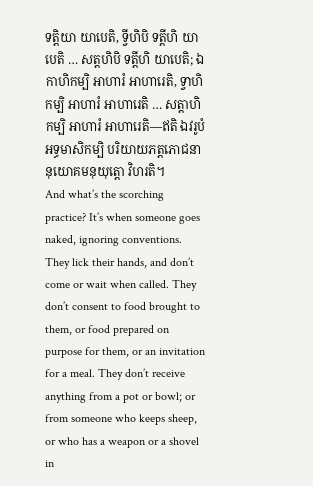ទត្តិយា យាបេតិ, ទ្វីហិបិ ទត្តីហិ យាបេតិ … សត្តហិបិ ទត្តីហិ យាបេតិ; ឯកាហិកម្បិ អាហារំ អាហារេតិ, ទ្វាហិកម្បិ អាហារំ អាហារេតិ … សត្តាហិកម្បិ អាហារំ អាហារេតិ—ឥតិ ឯវរូបំ អទ្ធមាសិកម្បិ បរិយាយភត្តភោជនានុយោគមនុយុត្តោ វិហរតិ។
And what’s the scorching practice? It’s when someone goes naked, ignoring conventions. They lick their hands, and don’t come or wait when called. They don’t consent to food brought to them, or food prepared on purpose for them, or an invitation for a meal. They don’t receive anything from a pot or bowl; or from someone who keeps sheep, or who has a weapon or a shovel in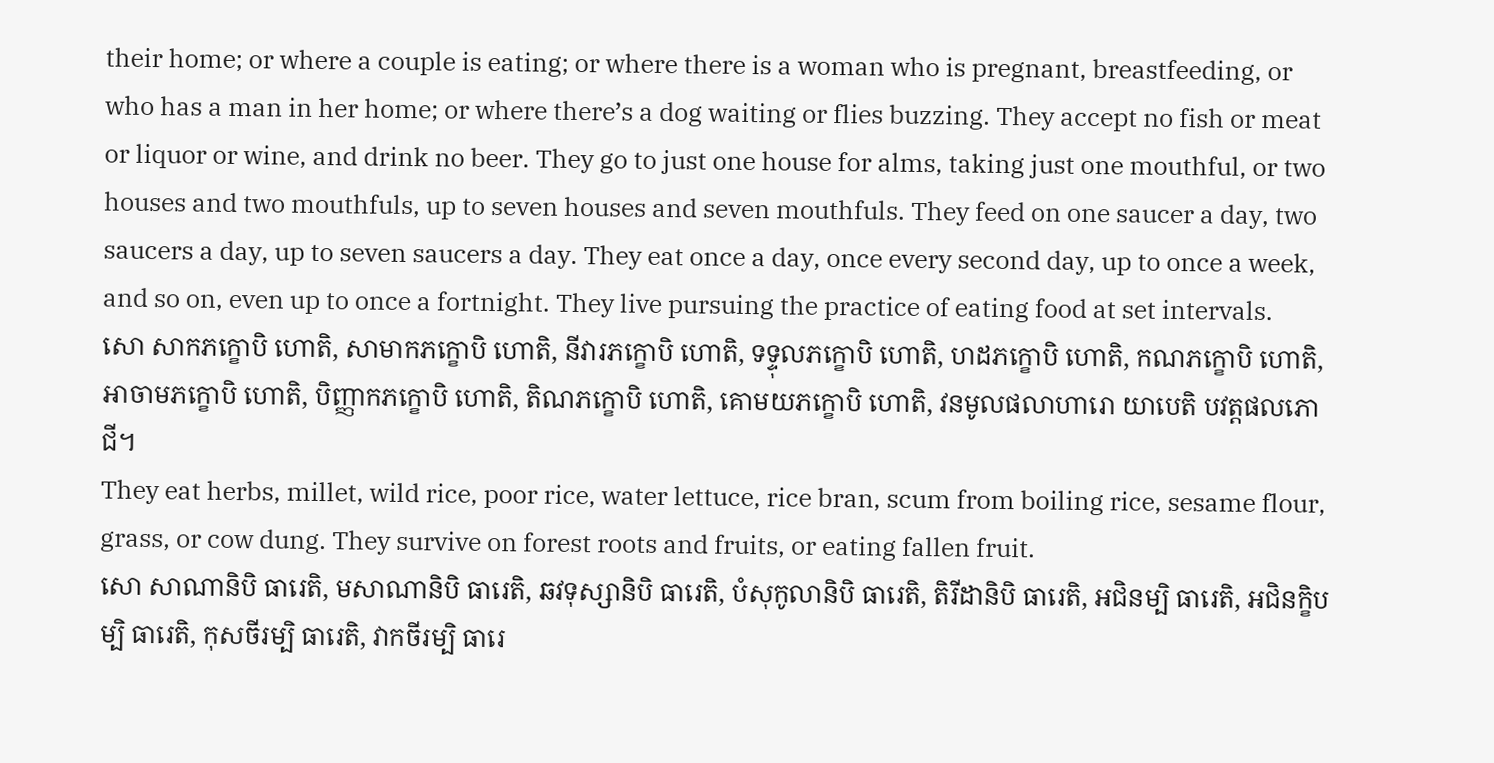their home; or where a couple is eating; or where there is a woman who is pregnant, breastfeeding, or who has a man in her home; or where there’s a dog waiting or flies buzzing. They accept no fish or meat or liquor or wine, and drink no beer. They go to just one house for alms, taking just one mouthful, or two houses and two mouthfuls, up to seven houses and seven mouthfuls. They feed on one saucer a day, two saucers a day, up to seven saucers a day. They eat once a day, once every second day, up to once a week, and so on, even up to once a fortnight. They live pursuing the practice of eating food at set intervals.
សោ សាកភក្ខោបិ ហោតិ, សាមាកភក្ខោបិ ហោតិ, នីវារភក្ខោបិ ហោតិ, ទទ្ទុលភក្ខោបិ ហោតិ, ហដភក្ខោបិ ហោតិ, កណភក្ខោបិ ហោតិ, អាចាមភក្ខោបិ ហោតិ, បិញ្ញាកភក្ខោបិ ហោតិ, តិណភក្ខោបិ ហោតិ, គោមយភក្ខោបិ ហោតិ, វនមូលផលាហារោ យាបេតិ បវត្តផលភោជី។
They eat herbs, millet, wild rice, poor rice, water lettuce, rice bran, scum from boiling rice, sesame flour, grass, or cow dung. They survive on forest roots and fruits, or eating fallen fruit.
សោ សាណានិបិ ធារេតិ, មសាណានិបិ ធារេតិ, ឆវទុស្សានិបិ ធារេតិ, បំសុកូលានិបិ ធារេតិ, តិរីដានិបិ ធារេតិ, អជិនម្បិ ធារេតិ, អជិនក្ខិបម្បិ ធារេតិ, កុសចីរម្បិ ធារេតិ, វាកចីរម្បិ ធារេ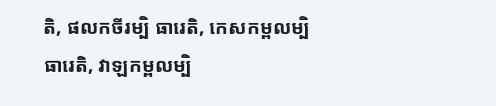តិ, ផលកចីរម្បិ ធារេតិ, កេសកម្ពលម្បិ ធារេតិ, វាឡកម្ពលម្បិ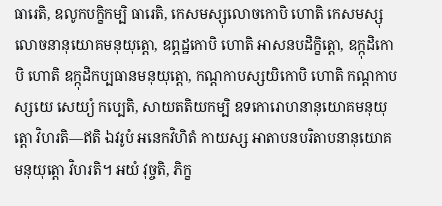ធារេតិ, ឧលូកបក្ខិកម្បិ ធារេតិ, កេសមស្សុលោចកោបិ ហោតិ កេសមស្សុលោចនានុយោគមនុយុត្តោ, ឧព្ភដ្ឋកោបិ ហោតិ អាសនបដិក្ខិត្តោ, ឧក្កុដិកោបិ ហោតិ ឧក្កុដិកប្បធានមនុយុត្តោ, កណ្ដកាបស្សយិកោបិ ហោតិ កណ្ដកាបស្សយេ សេយ្យំ កប្បេតិ, សាយតតិយកម្បិ ឧទកោរោហនានុយោគមនុយុត្តោ វិហរតិ—ឥតិ ឯវរូបំ អនេកវិហិតំ កាយស្ស អាតាបនបរិតាបនានុយោគមនុយុត្តោ វិហរតិ។ អយំ វុច្ចតិ, ភិក្ខ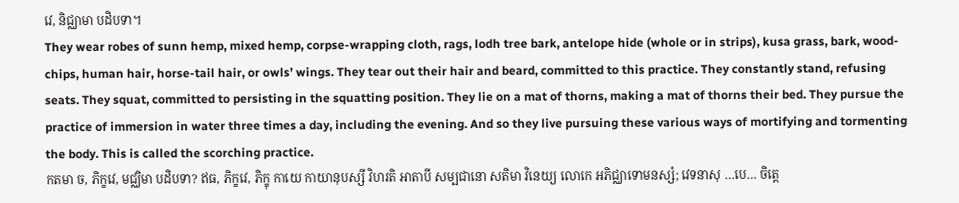វេ, និជ្ឈាមា បដិបទា។
They wear robes of sunn hemp, mixed hemp, corpse-wrapping cloth, rags, lodh tree bark, antelope hide (whole or in strips), kusa grass, bark, wood-chips, human hair, horse-tail hair, or owls’ wings. They tear out their hair and beard, committed to this practice. They constantly stand, refusing seats. They squat, committed to persisting in the squatting position. They lie on a mat of thorns, making a mat of thorns their bed. They pursue the practice of immersion in water three times a day, including the evening. And so they live pursuing these various ways of mortifying and tormenting the body. This is called the scorching practice.
កតមា ច, ភិក្ខវេ, មជ្ឈិមា បដិបទា? ឥធ, ភិក្ខវេ, ភិក្ខុ កាយេ កាយានុបស្សី វិហរតិ អាតាបី សម្បជានោ សតិមា វិនេយ្យ លោកេ អភិជ្ឈាទោមនស្សំ; វេទនាសុ …បេ… ចិត្តេ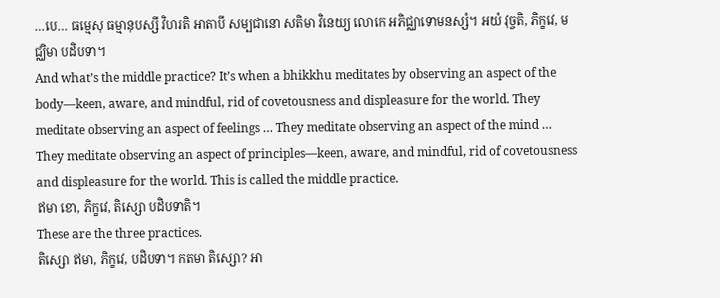…បេ… ធម្មេសុ ធម្មានុបស្សី វិហរតិ អាតាបី សម្បជានោ សតិមា វិនេយ្យ លោកេ អភិជ្ឈាទោមនស្សំ។ អយំ វុច្ចតិ, ភិក្ខវេ, មជ្ឈិមា បដិបទា។
And what’s the middle practice? It’s when a bhikkhu meditates by observing an aspect of the body—keen, aware, and mindful, rid of covetousness and displeasure for the world. They meditate observing an aspect of feelings … They meditate observing an aspect of the mind … They meditate observing an aspect of principles—keen, aware, and mindful, rid of covetousness and displeasure for the world. This is called the middle practice.
ឥមា ខោ, ភិក្ខវេ, តិស្សោ បដិបទាតិ។
These are the three practices.
តិស្សោ ឥមា, ភិក្ខវេ, បដិបទា។ កតមា តិស្សោ? អា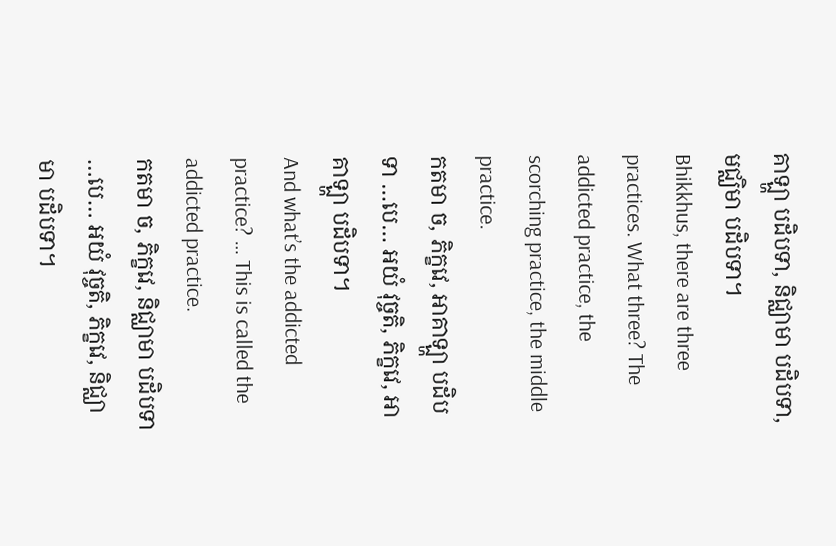គាឡ្ហា បដិបទា, និជ្ឈាមា បដិបទា, មជ្ឈិមា បដិបទា។
Bhikkhus, there are three practices. What three? The addicted practice, the scorching practice, the middle practice.
កតមា ច, ភិក្ខវេ, អាគាឡ្ហា បដិបទា …បេ… អយំ វុច្ចតិ, ភិក្ខវេ, អាគាឡ្ហា បដិបទា។
And what’s the addicted practice? … This is called the addicted practice.
កតមា ច, ភិក្ខវេ, និជ្ឈាមា បដិបទា …បេ… អយំ វុច្ចតិ, ភិក្ខវេ, និជ្ឈាមា បដិបទា។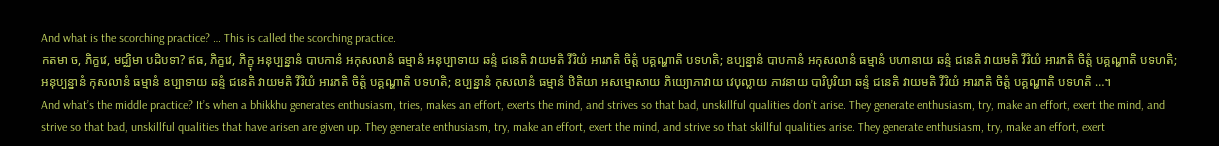And what is the scorching practice? … This is called the scorching practice.
កតមា ច, ភិក្ខវេ, មជ្ឈិមា បដិបទា? ឥធ, ភិក្ខវេ, ភិក្ខុ អនុប្បន្នានំ បាបកានំ អកុសលានំ ធម្មានំ អនុប្បាទាយ ឆន្ទំ ជនេតិ វាយមតិ វីរិយំ អារភតិ ចិត្តំ បគ្គណ្ហាតិ បទហតិ; ឧប្បន្នានំ បាបកានំ អកុសលានំ ធម្មានំ បហានាយ ឆន្ទំ ជនេតិ វាយមតិ វីរិយំ អារភតិ ចិត្តំ បគ្គណ្ហាតិ បទហតិ; អនុប្បន្នានំ កុសលានំ ធម្មានំ ឧប្បាទាយ ឆន្ទំ ជនេតិ វាយមតិ វីរិយំ អារភតិ ចិត្តំ បគ្គណ្ហាតិ បទហតិ; ឧប្បន្នានំ កុសលានំ ធម្មានំ ឋិតិយា អសម្មោសាយ ភិយ្យោភាវាយ វេបុល្លាយ ភាវនាយ បារិបូរិយា ឆន្ទំ ជនេតិ វាយមតិ វីរិយំ អារភតិ ចិត្តំ បគ្គណ្ហាតិ បទហតិ …។
And what’s the middle practice? It’s when a bhikkhu generates enthusiasm, tries, makes an effort, exerts the mind, and strives so that bad, unskillful qualities don’t arise. They generate enthusiasm, try, make an effort, exert the mind, and strive so that bad, unskillful qualities that have arisen are given up. They generate enthusiasm, try, make an effort, exert the mind, and strive so that skillful qualities arise. They generate enthusiasm, try, make an effort, exert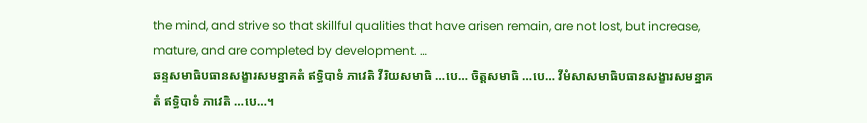the mind, and strive so that skillful qualities that have arisen remain, are not lost, but increase, mature, and are completed by development. …
ឆន្ទសមាធិបធានសង្ខារសមន្នាគតំ ឥទ្ធិបាទំ ភាវេតិ វីរិយសមាធិ …បេ… ចិត្តសមាធិ …បេ… វីមំសាសមាធិបធានសង្ខារសមន្នាគតំ ឥទ្ធិបាទំ ភាវេតិ …បេ…។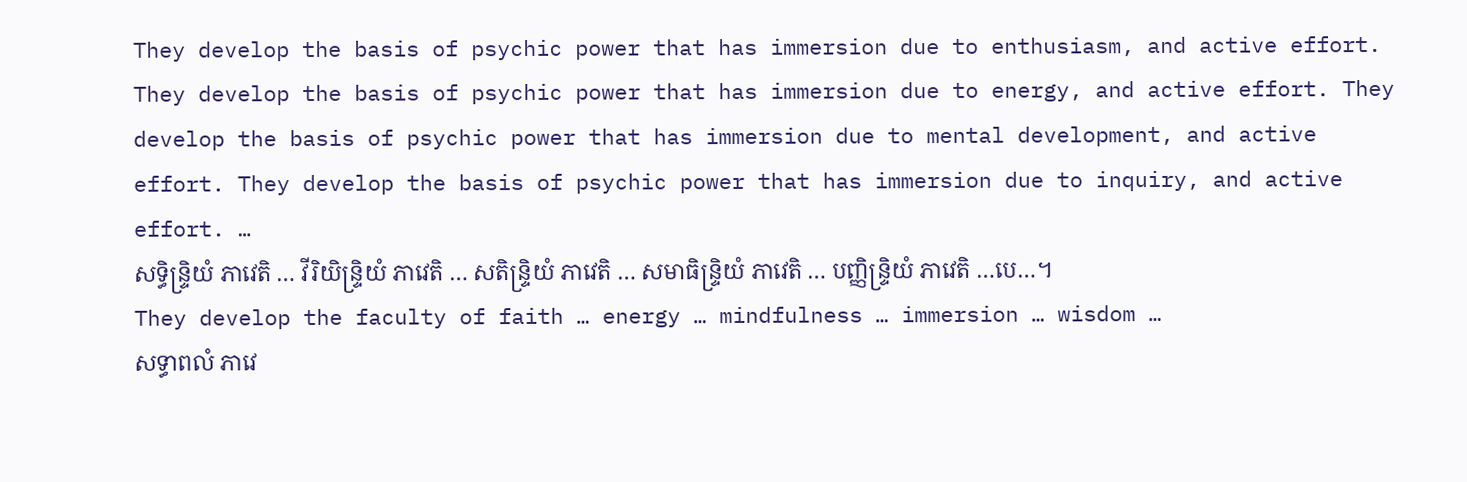They develop the basis of psychic power that has immersion due to enthusiasm, and active effort. They develop the basis of psychic power that has immersion due to energy, and active effort. They develop the basis of psychic power that has immersion due to mental development, and active effort. They develop the basis of psychic power that has immersion due to inquiry, and active effort. …
សទ្ធិន្ទ្រិយំ ភាវេតិ … វីរិយិន្ទ្រិយំ ភាវេតិ … សតិន្ទ្រិយំ ភាវេតិ … សមាធិន្ទ្រិយំ ភាវេតិ … បញ្ញិន្ទ្រិយំ ភាវេតិ …បេ…។
They develop the faculty of faith … energy … mindfulness … immersion … wisdom …
សទ្ធាពលំ ភាវេ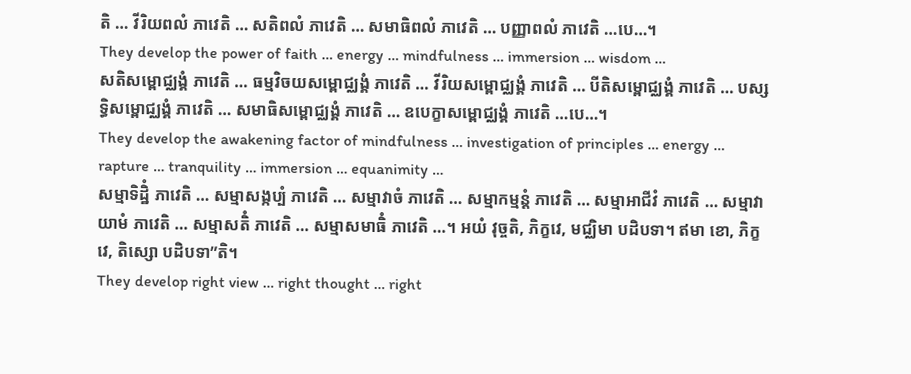តិ … វីរិយពលំ ភាវេតិ … សតិពលំ ភាវេតិ … សមាធិពលំ ភាវេតិ … បញ្ញាពលំ ភាវេតិ …បេ…។
They develop the power of faith … energy … mindfulness … immersion … wisdom …
សតិសម្ពោជ្ឈង្គំ ភាវេតិ … ធម្មវិចយសម្ពោជ្ឈង្គំ ភាវេតិ … វីរិយសម្ពោជ្ឈង្គំ ភាវេតិ … បីតិសម្ពោជ្ឈង្គំ ភាវេតិ … បស្សទ្ធិសម្ពោជ្ឈង្គំ ភាវេតិ … សមាធិសម្ពោជ្ឈង្គំ ភាវេតិ … ឧបេក្ខាសម្ពោជ្ឈង្គំ ភាវេតិ …បេ…។
They develop the awakening factor of mindfulness … investigation of principles … energy … rapture … tranquility … immersion … equanimity …
សម្មាទិដ្ឋិំ ភាវេតិ … សម្មាសង្កប្បំ ភាវេតិ … សម្មាវាចំ ភាវេតិ … សម្មាកម្មន្តំ ភាវេតិ … សម្មាអាជីវំ ភាវេតិ … សម្មាវាយាមំ ភាវេតិ … សម្មាសតិំ ភាវេតិ … សម្មាសមាធិំ ភាវេតិ …។ អយំ វុច្ចតិ, ភិក្ខវេ, មជ្ឈិមា បដិបទា។ ឥមា ខោ, ភិក្ខវេ, តិស្សោ បដិបទា”តិ។
They develop right view … right thought … right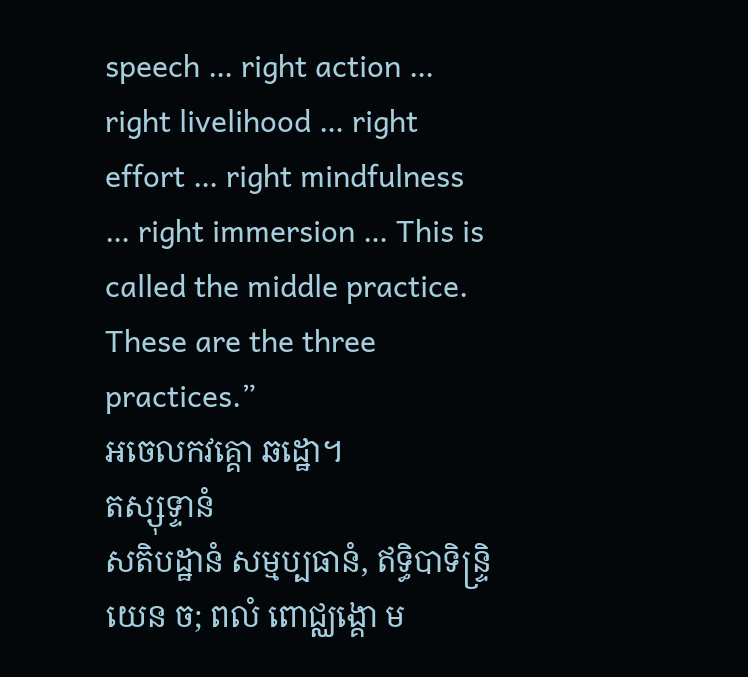speech … right action … right livelihood … right effort … right mindfulness … right immersion … This is called the middle practice. These are the three practices.”
អចេលកវគ្គោ ឆដ្ឋោ។
តស្សុទ្ទានំ
សតិបដ្ឋានំ សម្មប្បធានំ, ឥទ្ធិបាទិន្ទ្រិយេន ច; ពលំ ពោជ្ឈង្គោ ម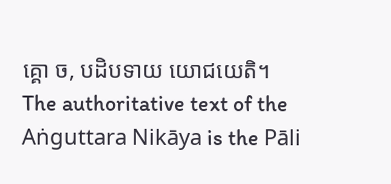គ្គោ ច, បដិបទាយ យោជយេតិ។
The authoritative text of the Aṅguttara Nikāya is the Pāli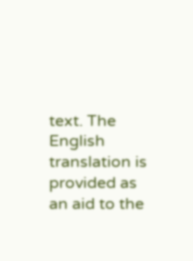text. The English translation is provided as an aid to the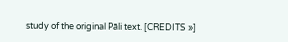study of the original Pāli text. [CREDITS »]